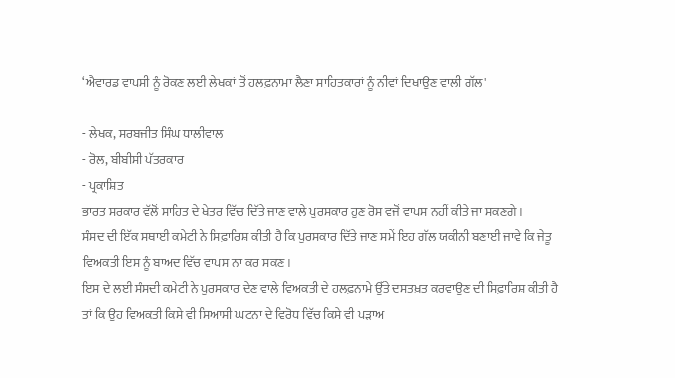‘ਐਵਾਰਡ ਵਾਪਸੀ ਨੂੰ ਰੋਕਣ ਲਈ ਲੇਖਕਾਂ ਤੋਂ ਹਲਫ਼ਨਾਮਾ ਲੈਣਾ ਸਾਹਿਤਕਾਰਾਂ ਨੂੰ ਨੀਵਾਂ ਦਿਖਾਉਣ ਵਾਲੀ ਗੱਲ'

- ਲੇਖਕ, ਸਰਬਜੀਤ ਸਿੰਘ ਧਾਲੀਵਾਲ
- ਰੋਲ, ਬੀਬੀਸੀ ਪੱਤਰਕਾਰ
- ਪ੍ਰਕਾਸ਼ਿਤ
ਭਾਰਤ ਸਰਕਾਰ ਵੱਲੋਂ ਸਾਹਿਤ ਦੇ ਖੇਤਰ ਵਿੱਚ ਦਿੱਤੇ ਜਾਣ ਵਾਲੇ ਪੁਰਸਕਾਰ ਹੁਣ ਰੋਸ ਵਜੋਂ ਵਾਪਸ ਨਹੀਂ ਕੀਤੇ ਜਾ ਸਕਣਗੇ।
ਸੰਸਦ ਦੀ ਇੱਕ ਸਥਾਈ ਕਮੇਟੀ ਨੇ ਸਿਫ਼ਾਰਿਸ਼ ਕੀਤੀ ਹੈ ਕਿ ਪੁਰਸਕਾਰ ਦਿੱਤੇ ਜਾਣ ਸਮੇਂ ਇਹ ਗੱਲ ਯਕੀਨੀ ਬਣਾਈ ਜਾਵੇ ਕਿ ਜੇਤੂ ਵਿਅਕਤੀ ਇਸ ਨੂੰ ਬਾਅਦ ਵਿੱਚ ਵਾਪਸ ਨਾ ਕਰ ਸਕਣ।
ਇਸ ਦੇ ਲਈ ਸੰਸਦੀ ਕਮੇਟੀ ਨੇ ਪੁਰਸਕਾਰ ਦੇਣ ਵਾਲੇ ਵਿਅਕਤੀ ਦੇ ਹਲਫ਼ਨਾਮੇ ਉੱਤੇ ਦਸਤਖ਼ਤ ਕਰਵਾਉਣ ਦੀ ਸਿਫ਼ਾਰਿਸ਼ ਕੀਤੀ ਹੈ ਤਾਂ ਕਿ ਉਹ ਵਿਅਕਤੀ ਕਿਸੇ ਵੀ ਸਿਆਸੀ ਘਟਨਾ ਦੇ ਵਿਰੋਧ ਵਿੱਚ ਕਿਸੇ ਵੀ ਪੜਾਅ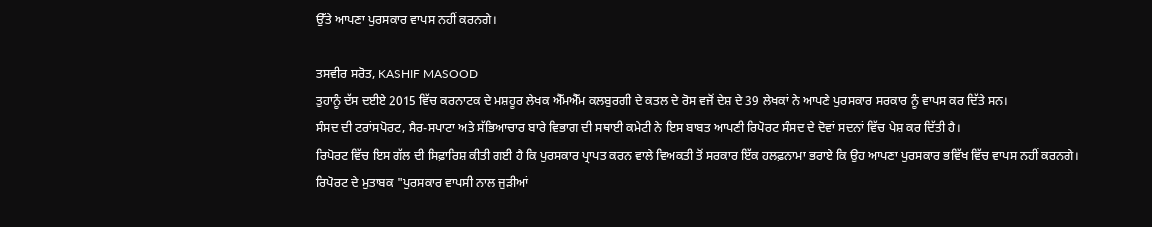ਉੱਤੇ ਆਪਣਾ ਪੁਰਸਕਾਰ ਵਾਪਸ ਨਹੀਂ ਕਰਨਗੇ।

ਤਸਵੀਰ ਸਰੋਤ, KASHIF MASOOD
ਤੁਹਾਨੂੰ ਦੱਸ ਦਈਏ 2015 ਵਿੱਚ ਕਰਨਾਟਕ ਦੇ ਮਸ਼ਹੂਰ ਲੇਖਕ ਐੱਮਐੱਮ ਕਲਬੁਰਗੀ ਦੇ ਕਤਲ ਦੇ ਰੋਸ ਵਜੋਂ ਦੇਸ਼ ਦੇ 39 ਲੇਖਕਾਂ ਨੇ ਆਪਣੇ ਪੁਰਸਕਾਰ ਸਰਕਾਰ ਨੂੰ ਵਾਪਸ ਕਰ ਦਿੱਤੇ ਸਨ।
ਸੰਸਦ ਦੀ ਟਰਾਂਸਪੋਰਟ, ਸੈਰ-ਸਪਾਟਾ ਅਤੇ ਸੱਭਿਆਚਾਰ ਬਾਰੇ ਵਿਭਾਗ ਦੀ ਸਥਾਈ ਕਮੇਟੀ ਨੇ ਇਸ ਬਾਬਤ ਆਪਣੀ ਰਿਪੋਰਟ ਸੰਸਦ ਦੇ ਦੋਵਾਂ ਸਦਨਾਂ ਵਿੱਚ ਪੇਸ਼ ਕਰ ਦਿੱਤੀ ਹੈ।
ਰਿਪੋਰਟ ਵਿੱਚ ਇਸ ਗੱਲ ਦੀ ਸਿਫ਼ਾਰਿਸ਼ ਕੀਤੀ ਗਈ ਹੈ ਕਿ ਪੁਰਸਕਾਰ ਪ੍ਰਾਪਤ ਕਰਨ ਵਾਲੇ ਵਿਅਕਤੀ ਤੋਂ ਸਰਕਾਰ ਇੱਕ ਹਲਫ਼ਨਾਮਾ ਭਰਾਏ ਕਿ ਉਹ ਆਪਣਾ ਪੁਰਸਕਾਰ ਭਵਿੱਖ ਵਿੱਚ ਵਾਪਸ ਨਹੀਂ ਕਰਨਗੇ।
ਰਿਪੋਰਟ ਦੇ ਮੁਤਾਬਕ "ਪੁਰਸਕਾਰ ਵਾਪਸੀ ਨਾਲ ਜੁੜੀਆਂ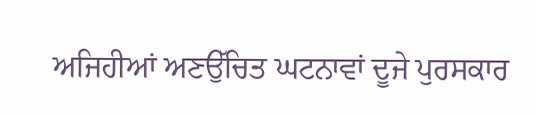ਅਜਿਹੀਆਂ ਅਣਉੱਚਿਤ ਘਟਨਾਵਾਂ ਦੂਜੇ ਪੁਰਸਕਾਰ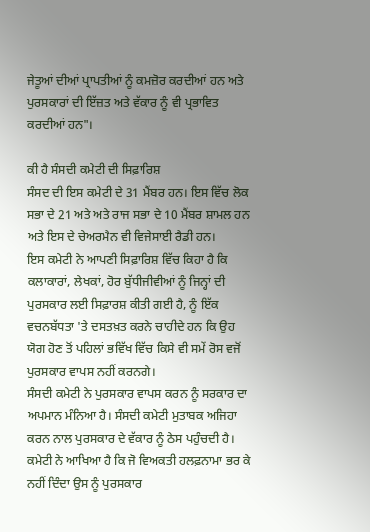ਜੇਤੂਆਂ ਦੀਆਂ ਪ੍ਰਾਪਤੀਆਂ ਨੂੰ ਕਮਜ਼ੋਰ ਕਰਦੀਆਂ ਹਨ ਅਤੇ ਪੁਰਸਕਾਰਾਂ ਦੀ ਇੱਜ਼ਤ ਅਤੇ ਵੱਕਾਰ ਨੂੰ ਵੀ ਪ੍ਰਭਾਵਿਤ ਕਰਦੀਆਂ ਹਨ"।

ਕੀ ਹੈ ਸੰਸਦੀ ਕਮੇਟੀ ਦੀ ਸਿਫ਼ਾਰਿਸ਼
ਸੰਸਦ ਦੀ ਇਸ ਕਮੇਟੀ ਦੇ 31 ਮੈਂਬਰ ਹਨ। ਇਸ ਵਿੱਚ ਲੋਕ ਸਭਾ ਦੇ 21 ਅਤੇ ਅਤੇ ਰਾਜ ਸਭਾ ਦੇ 10 ਮੈਂਬਰ ਸ਼ਾਮਲ ਹਨ ਅਤੇ ਇਸ ਦੇ ਚੇਅਰਮੈਨ ਵੀ ਵਿਜੇਸਾਈ ਰੈਡੀ ਹਨ।
ਇਸ ਕਮੇਟੀ ਨੇ ਆਪਣੀ ਸਿਫ਼ਾਰਿਸ਼ ਵਿੱਚ ਕਿਹਾ ਹੈ ਕਿ ਕਲਾਕਾਰਾਂ, ਲੇਖਕਾਂ, ਹੋਰ ਬੁੱਧੀਜੀਵੀਆਂ ਨੂੰ ਜਿਨ੍ਹਾਂ ਦੀ ਪੁਰਸਕਾਰ ਲਈ ਸਿਫ਼ਾਰਸ਼ ਕੀਤੀ ਗਈ ਹੈ, ਨੂੰ ਇੱਕ ਵਚਨਬੱਧਤਾ 'ਤੇ ਦਸਤਖ਼ਤ ਕਰਨੇ ਚਾਹੀਦੇ ਹਨ ਕਿ ਉਹ ਯੋਗ ਹੋਣ ਤੋਂ ਪਹਿਲਾਂ ਭਵਿੱਖ ਵਿੱਚ ਕਿਸੇ ਵੀ ਸਮੇਂ ਰੋਸ ਵਜੋਂ ਪੁਰਸਕਾਰ ਵਾਪਸ ਨਹੀਂ ਕਰਨਗੇ।
ਸੰਸਦੀ ਕਮੇਟੀ ਨੇ ਪੁਰਸਕਾਰ ਵਾਪਸ ਕਰਨ ਨੂੰ ਸਰਕਾਰ ਦਾ ਅਪਮਾਨ ਮੰਨਿਆ ਹੈ। ਸੰਸਦੀ ਕਮੇਟੀ ਮੁਤਾਬਕ ਅਜਿਹਾ ਕਰਨ ਨਾਲ ਪੁਰਸਕਾਰ ਦੇ ਵੱਕਾਰ ਨੂੰ ਠੇਸ ਪਹੁੰਚਦੀ ਹੈ। ਕਮੇਟੀ ਨੇ ਆਖਿਆ ਹੈ ਕਿ ਜੋ ਵਿਅਕਤੀ ਹਲਫ਼ਨਾਮਾ ਭਰ ਕੇ ਨਹੀਂ ਦਿੰਦਾ ਉਸ ਨੂੰ ਪੁਰਸਕਾਰ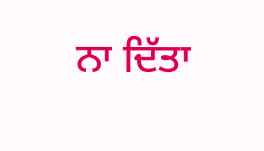ਨਾ ਦਿੱਤਾ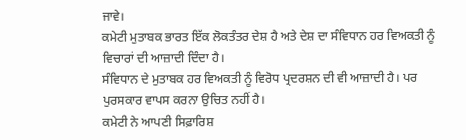ਜਾਵੇ।
ਕਮੇਟੀ ਮੁਤਾਬਕ ਭਾਰਤ ਇੱਕ ਲੋਕਤੰਤਰ ਦੇਸ਼ ਹੈ ਅਤੇ ਦੇਸ਼ ਦਾ ਸੰਵਿਧਾਨ ਹਰ ਵਿਅਕਤੀ ਨੂੰ ਵਿਚਾਰਾਂ ਦੀ ਆਜ਼ਾਦੀ ਦਿੰਦਾ ਹੈ।
ਸੰਵਿਧਾਨ ਦੇ ਮੁਤਾਬਕ ਹਰ ਵਿਅਕਤੀ ਨੂੰ ਵਿਰੋਧ ਪ੍ਰਦਰਸ਼ਨ ਦੀ ਵੀ ਆਜ਼ਾਦੀ ਹੈ। ਪਰ ਪੁਰਸਕਾਰ ਵਾਪਸ ਕਰਨਾ ਉਚਿਤ ਨਹੀਂ ਹੈ।
ਕਮੇਟੀ ਨੇ ਆਪਣੀ ਸਿਫ਼ਾਰਿਸ਼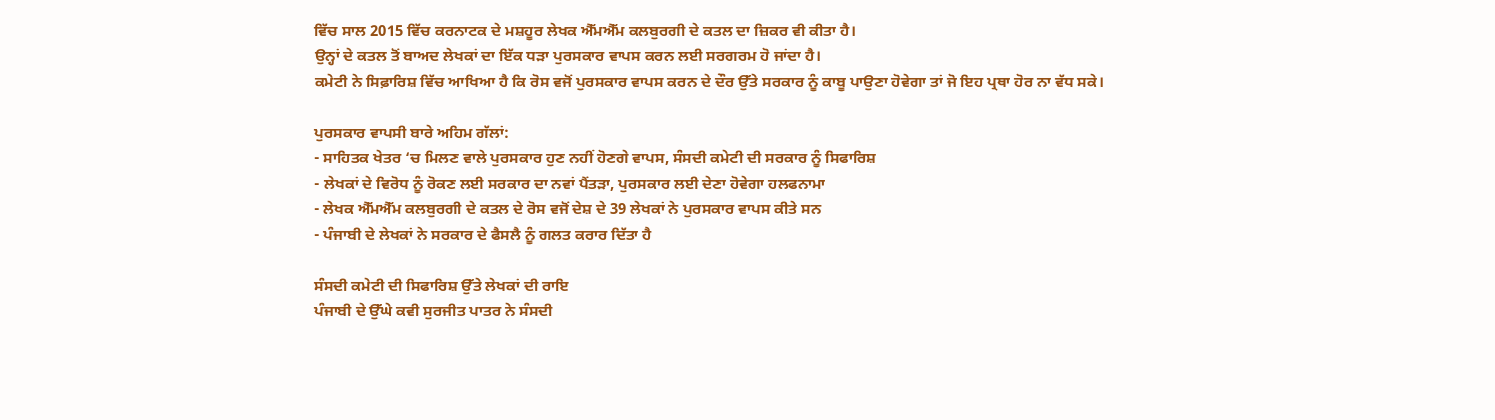ਵਿੱਚ ਸਾਲ 2015 ਵਿੱਚ ਕਰਨਾਟਕ ਦੇ ਮਸ਼ਹੂਰ ਲੇਖਕ ਐੱਮਐੱਮ ਕਲਬੁਰਗੀ ਦੇ ਕਤਲ ਦਾ ਜ਼ਿਕਰ ਵੀ ਕੀਤਾ ਹੈ।
ਉਨ੍ਹਾਂ ਦੇ ਕਤਲ ਤੋਂ ਬਾਅਦ ਲੇਖਕਾਂ ਦਾ ਇੱਕ ਧੜਾ ਪੁਰਸਕਾਰ ਵਾਪਸ ਕਰਨ ਲਈ ਸਰਗਰਮ ਹੋ ਜਾਂਦਾ ਹੈ।
ਕਮੇਟੀ ਨੇ ਸਿਫ਼ਾਰਿਸ਼ ਵਿੱਚ ਆਖਿਆ ਹੈ ਕਿ ਰੋਸ ਵਜੋਂ ਪੁਰਸਕਾਰ ਵਾਪਸ ਕਰਨ ਦੇ ਦੌਰ ਉੱਤੇ ਸਰਕਾਰ ਨੂੰ ਕਾਬੂ ਪਾਉਣਾ ਹੋਵੇਗਾ ਤਾਂ ਜੋ ਇਹ ਪ੍ਰਥਾ ਹੋਰ ਨਾ ਵੱਧ ਸਕੇ।

ਪੁਰਸਕਾਰ ਵਾਪਸੀ ਬਾਰੇ ਅਹਿਮ ਗੱਲਾਂ:
- ਸਾਹਿਤਕ ਖੇਤਰ ‘ਚ ਮਿਲਣ ਵਾਲੇ ਪੁਰਸਕਾਰ ਹੁਣ ਨਹੀਂ ਹੋਣਗੇ ਵਾਪਸ, ਸੰਸਦੀ ਕਮੇਟੀ ਦੀ ਸਰਕਾਰ ਨੂੰ ਸਿਫਾਰਿਸ਼
- ਲੇਖਕਾਂ ਦੇ ਵਿਰੋਧ ਨੂੰ ਰੋਕਣ ਲਈ ਸਰਕਾਰ ਦਾ ਨਵਾਂ ਪੈਂਤੜਾ, ਪੁਰਸਕਾਰ ਲਈ ਦੇਣਾ ਹੋਵੇਗਾ ਹਲਫਨਾਮਾ
- ਲੇਖਕ ਐੱਮਐੱਮ ਕਲਬੁਰਗੀ ਦੇ ਕਤਲ ਦੇ ਰੋਸ ਵਜੋਂ ਦੇਸ਼ ਦੇ 39 ਲੇਖਕਾਂ ਨੇ ਪੁਰਸਕਾਰ ਵਾਪਸ ਕੀਤੇ ਸਨ
- ਪੰਜਾਬੀ ਦੇ ਲੇਖਕਾਂ ਨੇ ਸਰਕਾਰ ਦੇ ਫੈਸਲੈ ਨੂੰ ਗਲਤ ਕਰਾਰ ਦਿੱਤਾ ਹੈ

ਸੰਸਦੀ ਕਮੇਟੀ ਦੀ ਸਿਫਾਰਿਸ਼ ਉੱਤੇ ਲੇਖਕਾਂ ਦੀ ਰਾਇ
ਪੰਜਾਬੀ ਦੇ ਉੱਘੇ ਕਵੀ ਸੁਰਜੀਤ ਪਾਤਰ ਨੇ ਸੰਸਦੀ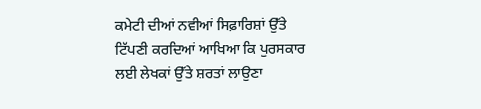ਕਮੇਟੀ ਦੀਆਂ ਨਵੀਆਂ ਸਿਫ਼ਾਰਿਸ਼ਾਂ ਉੱਤੇ ਟਿੱਪਣੀ ਕਰਦਿਆਂ ਆਖਿਆ ਕਿ ਪੁਰਸਕਾਰ ਲਈ ਲੇਖਕਾਂ ਉੱਤੇ ਸ਼ਰਤਾਂ ਲਾਉਣਾ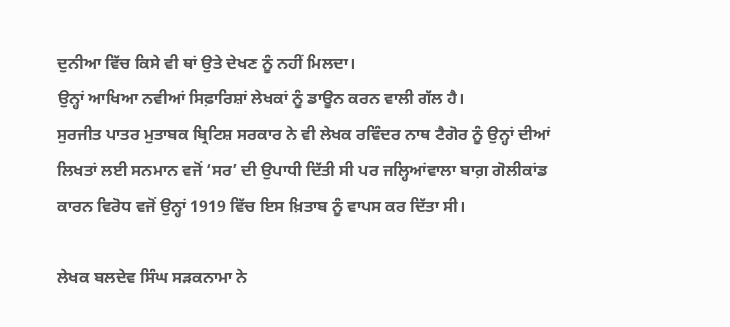ਦੁਨੀਆ ਵਿੱਚ ਕਿਸੇ ਵੀ ਥਾਂ ਉਤੇ ਦੇਖਣ ਨੂੰ ਨਹੀਂ ਮਿਲਦਾ।
ਉਨ੍ਹਾਂ ਆਖਿਆ ਨਵੀਆਂ ਸਿਫ਼ਾਰਿਸ਼ਾਂ ਲੇਖਕਾਂ ਨੂੰ ਡਾਊਨ ਕਰਨ ਵਾਲੀ ਗੱਲ ਹੈ।
ਸੁਰਜੀਤ ਪਾਤਰ ਮੁਤਾਬਕ ਬ੍ਰਿਟਿਸ਼ ਸਰਕਾਰ ਨੇ ਵੀ ਲੇਖਕ ਰਵਿੰਦਰ ਨਾਥ ਟੈਗੋਰ ਨੂੰ ਉਨ੍ਹਾਂ ਦੀਆਂ ਲਿਖਤਾਂ ਲਈ ਸਨਮਾਨ ਵਜੋਂ ‘ਸਰ’ ਦੀ ਉਪਾਧੀ ਦਿੱਤੀ ਸੀ ਪਰ ਜਲ੍ਹਿਆਂਵਾਲਾ ਬਾਗ਼ ਗੋਲੀਕਾਂਡ ਕਾਰਨ ਵਿਰੋਧ ਵਜੋਂ ਉਨ੍ਹਾਂ 1919 ਵਿੱਚ ਇਸ ਖ਼ਿਤਾਬ ਨੂੰ ਵਾਪਸ ਕਰ ਦਿੱਤਾ ਸੀ।

ਲੇਖਕ ਬਲਦੇਵ ਸਿੰਘ ਸੜਕਨਾਮਾ ਨੇ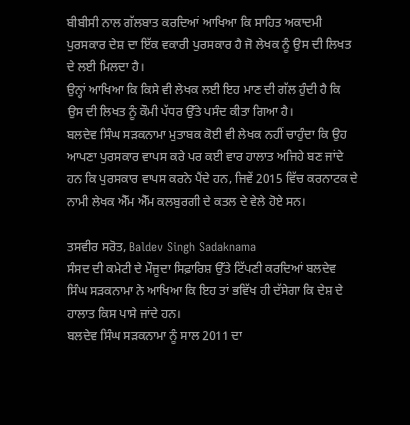ਬੀਬੀਸੀ ਨਾਲ ਗੱਲਬਾਤ ਕਰਦਿਆਂ ਆਖਿਆ ਕਿ ਸਾਹਿਤ ਅਕਾਦਮੀ ਪੁਰਸਕਾਰ ਦੇਸ਼ ਦਾ ਇੱਕ ਵਕਾਰੀ ਪੁਰਸਕਾਰ ਹੈ ਜੋ ਲੇਖਕ ਨੂੰ ਉਸ ਦੀ ਲਿਖਤ ਦੇ ਲਈ ਮਿਲਦਾ ਹੈ।
ਉਨ੍ਹਾਂ ਆਖਿਆ ਕਿ ਕਿਸੇ ਵੀ ਲੇਖਕ ਲਈ ਇਹ ਮਾਣ ਦੀ ਗੱਲ ਹੁੰਦੀ ਹੈ ਕਿ ਉਸ ਦੀ ਲਿਖਤ ਨੂੰ ਕੌਮੀ ਪੱਧਰ ਉੱਤੇ ਪਸੰਦ ਕੀਤਾ ਗਿਆ ਹੈ।
ਬਲਦੇਵ ਸਿੰਘ ਸੜਕਨਾਮਾ ਮੁਤਾਬਕ ਕੋਈ ਵੀ ਲੇਖਕ ਨਹੀਂ ਚਾਹੁੰਦਾ ਕਿ ਉਹ ਆਪਣਾ ਪੁਰਸਕਾਰ ਵਾਪਸ ਕਰੇ ਪਰ ਕਈ ਵਾਰ ਹਾਲਾਤ ਅਜਿਹੇ ਬਣ ਜਾਂਦੇ ਹਨ ਕਿ ਪੁਰਸਕਾਰ ਵਾਪਸ ਕਰਨੇ ਪੈਂਦੇ ਹਨ, ਜਿਵੇਂ 2015 ਵਿੱਚ ਕਰਨਾਟਕ ਦੇ ਨਾਮੀ ਲੇਖਕ ਐੱਮ ਐੱਮ ਕਲਬੁਰਗੀ ਦੇ ਕਤਲ ਦੇ ਵੇਲੇ ਹੋਏ ਸਨ।

ਤਸਵੀਰ ਸਰੋਤ, Baldev Singh Sadaknama
ਸੰਸਦ ਦੀ ਕਮੇਟੀ ਦੇ ਮੌਜੂਦਾ ਸਿਫ਼ਾਰਿਸ਼ ਉੱਤੇ ਟਿੱਪਣੀ ਕਰਦਿਆਂ ਬਲਦੇਵ ਸਿੰਘ ਸੜਕਨਾਮਾ ਨੇ ਆਖਿਆ ਕਿ ਇਹ ਤਾਂ ਭਵਿੱਖ ਹੀ ਦੱਸੇਗਾ ਕਿ ਦੇਸ਼ ਦੇ ਹਾਲਾਤ ਕਿਸ ਪਾਸੇ ਜਾਂਦੇ ਹਨ।
ਬਲਦੇਵ ਸਿੰਘ ਸੜਕਨਾਮਾ ਨੂੰ ਸਾਲ 2011 ਦਾ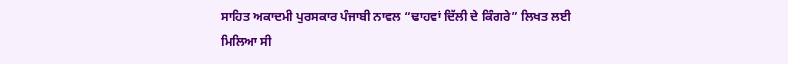ਸਾਹਿਤ ਅਕਾਦਮੀ ਪੁਰਸਕਾਰ ਪੰਜਾਬੀ ਨਾਵਲ “ਢਾਹਵਾਂ ਦਿੱਲੀ ਦੇ ਕਿੰਗਰੇ” ਲਿਖਤ ਲਈ ਮਿਲਿਆ ਸੀ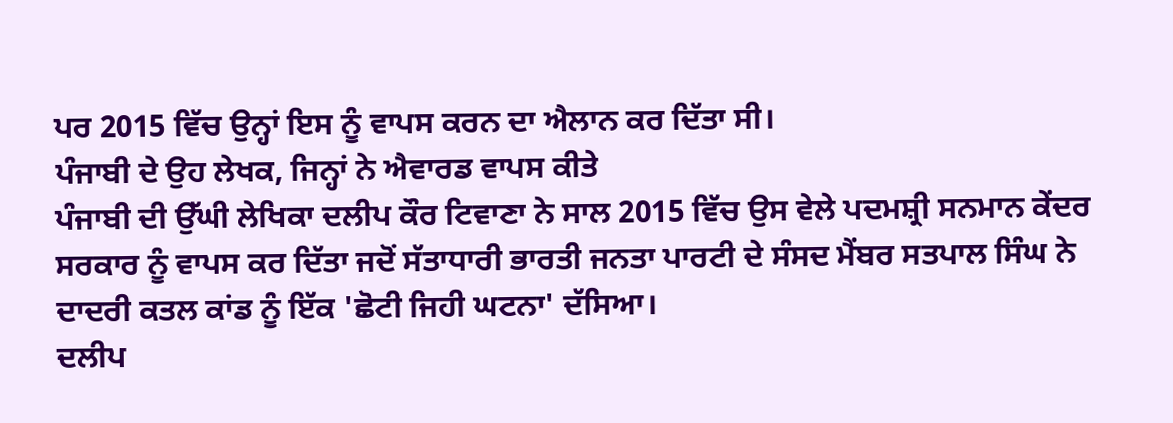ਪਰ 2015 ਵਿੱਚ ਉਨ੍ਹਾਂ ਇਸ ਨੂੰ ਵਾਪਸ ਕਰਨ ਦਾ ਐਲਾਨ ਕਰ ਦਿੱਤਾ ਸੀ।
ਪੰਜਾਬੀ ਦੇ ਉਹ ਲੇਖਕ, ਜਿਨ੍ਹਾਂ ਨੇ ਐਵਾਰਡ ਵਾਪਸ ਕੀਤੇ
ਪੰਜਾਬੀ ਦੀ ਉੱਘੀ ਲੇਖਿਕਾ ਦਲੀਪ ਕੌਰ ਟਿਵਾਣਾ ਨੇ ਸਾਲ 2015 ਵਿੱਚ ਉਸ ਵੇਲੇ ਪਦਮਸ਼੍ਰੀ ਸਨਮਾਨ ਕੇਂਦਰ ਸਰਕਾਰ ਨੂੰ ਵਾਪਸ ਕਰ ਦਿੱਤਾ ਜਦੋਂ ਸੱਤਾਧਾਰੀ ਭਾਰਤੀ ਜਨਤਾ ਪਾਰਟੀ ਦੇ ਸੰਸਦ ਮੈਂਬਰ ਸਤਪਾਲ ਸਿੰਘ ਨੇ ਦਾਦਰੀ ਕਤਲ ਕਾਂਡ ਨੂੰ ਇੱਕ 'ਛੋਟੀ ਜਿਹੀ ਘਟਨਾ' ਦੱਸਿਆ।
ਦਲੀਪ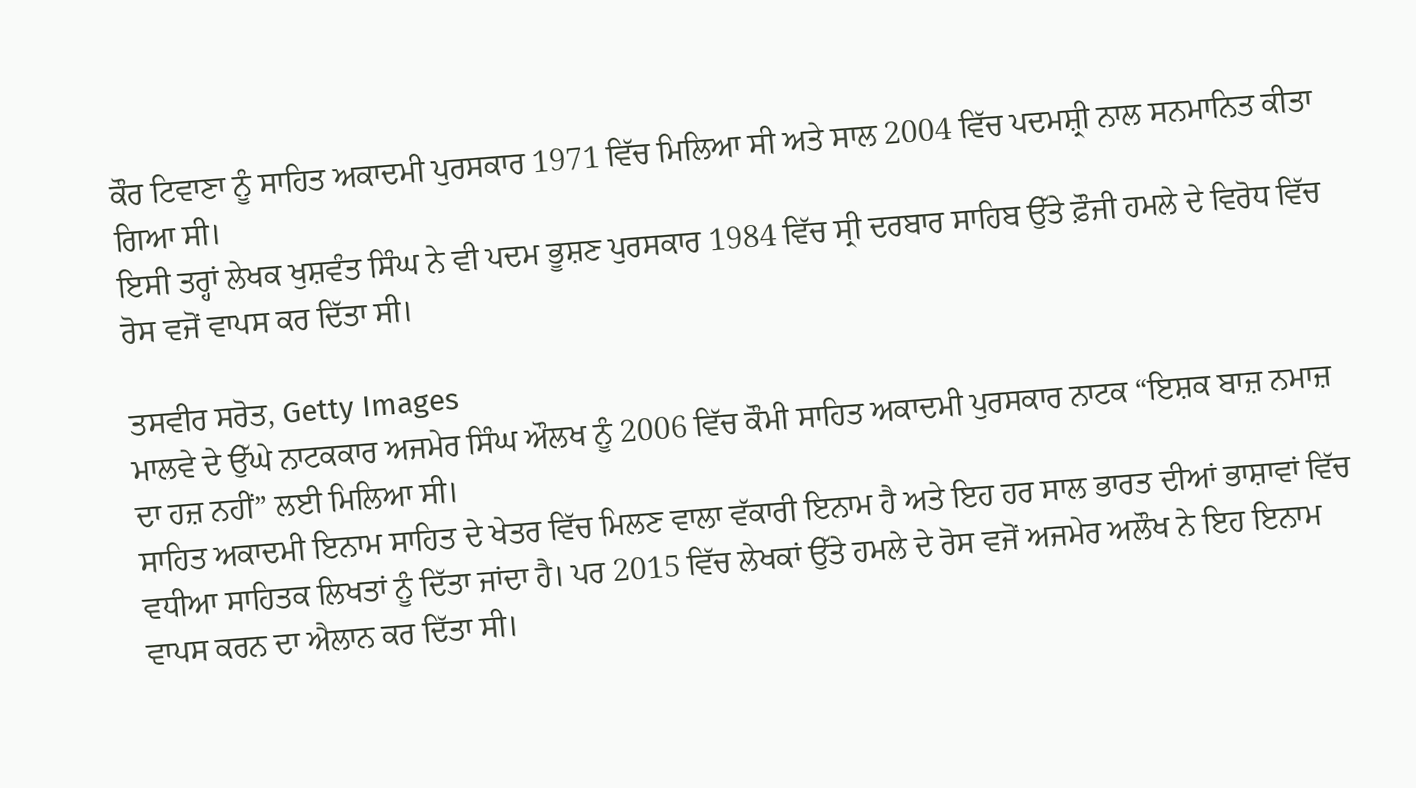ਕੌਰ ਟਿਵਾਣਾ ਨੂੰ ਸਾਹਿਤ ਅਕਾਦਮੀ ਪੁਰਸਕਾਰ 1971 ਵਿੱਚ ਮਿਲਿਆ ਸੀ ਅਤੇ ਸਾਲ 2004 ਵਿੱਚ ਪਦਮਸ਼੍ਰੀ ਨਾਲ ਸਨਮਾਨਿਤ ਕੀਤਾ ਗਿਆ ਸੀ।
ਇਸੀ ਤਰ੍ਹਾਂ ਲੇਖਕ ਖੁਸ਼ਵੰਤ ਸਿੰਘ ਨੇ ਵੀ ਪਦਮ ਭੂਸ਼ਣ ਪੁਰਸਕਾਰ 1984 ਵਿੱਚ ਸ੍ਰੀ ਦਰਬਾਰ ਸਾਹਿਬ ਉੱਤੇ ਫ਼ੌਜੀ ਹਮਲੇ ਦੇ ਵਿਰੋਧ ਵਿੱਚ ਰੋਸ ਵਜੋਂ ਵਾਪਸ ਕਰ ਦਿੱਤਾ ਸੀ।

ਤਸਵੀਰ ਸਰੋਤ, Getty Images
ਮਾਲਵੇ ਦੇ ਉੱਘੇ ਨਾਟਕਕਾਰ ਅਜਮੇਰ ਸਿੰਘ ਔਲਖ ਨੂੰ 2006 ਵਿੱਚ ਕੌਮੀ ਸਾਹਿਤ ਅਕਾਦਮੀ ਪੁਰਸਕਾਰ ਨਾਟਕ “ਇਸ਼ਕ ਬਾਜ਼ ਨਮਾਜ਼ ਦਾ ਹਜ਼ ਨਹੀਂ” ਲਈ ਮਿਲਿਆ ਸੀ।
ਸਾਹਿਤ ਅਕਾਦਮੀ ਇਨਾਮ ਸਾਹਿਤ ਦੇ ਖੇਤਰ ਵਿੱਚ ਮਿਲਣ ਵਾਲਾ ਵੱਕਾਰੀ ਇਨਾਮ ਹੈ ਅਤੇ ਇਹ ਹਰ ਸਾਲ ਭਾਰਤ ਦੀਆਂ ਭਾਸ਼ਾਵਾਂ ਵਿੱਚ ਵਧੀਆ ਸਾਹਿਤਕ ਲਿਖਤਾਂ ਨੂੰ ਦਿੱਤਾ ਜਾਂਦਾ ਹੈ। ਪਰ 2015 ਵਿੱਚ ਲੇਖਕਾਂ ਉੱਤੇ ਹਮਲੇ ਦੇ ਰੋਸ ਵਜੋਂ ਅਜਮੇਰ ਅਲੌਖ ਨੇ ਇਹ ਇਨਾਮ ਵਾਪਸ ਕਰਨ ਦਾ ਐਲਾਨ ਕਰ ਦਿੱਤਾ ਸੀ।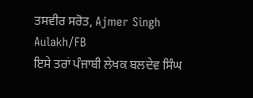ਤਸਵੀਰ ਸਰੋਤ, Ajmer Singh Aulakh/FB
ਇਸੇ ਤਰਾਂ ਪੰਜਾਬੀ ਲੇਖਕ ਬਲਦੇਵ ਸਿੰਘ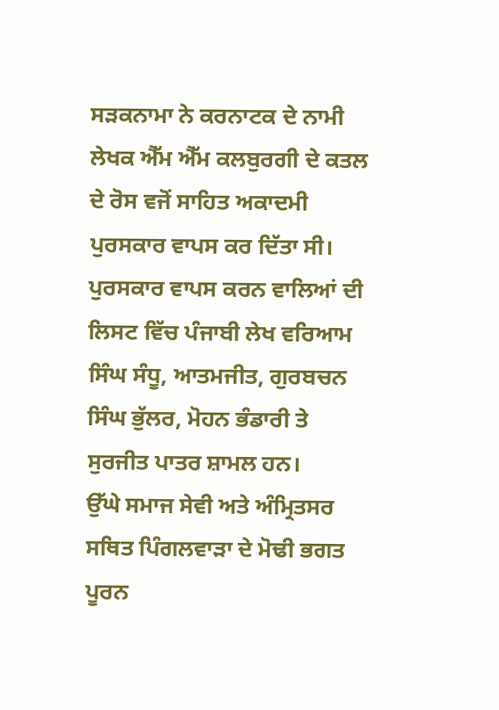ਸੜਕਨਾਮਾ ਨੇ ਕਰਨਾਟਕ ਦੇ ਨਾਮੀ ਲੇਖਕ ਐੱਮ ਐੱਮ ਕਲਬੁਰਗੀ ਦੇ ਕਤਲ ਦੇ ਰੋਸ ਵਜੋਂ ਸਾਹਿਤ ਅਕਾਦਮੀ ਪੁਰਸਕਾਰ ਵਾਪਸ ਕਰ ਦਿੱਤਾ ਸੀ।
ਪੁਰਸਕਾਰ ਵਾਪਸ ਕਰਨ ਵਾਲਿਆਂ ਦੀ ਲਿਸਟ ਵਿੱਚ ਪੰਜਾਬੀ ਲੇਖ ਵਰਿਆਮ ਸਿੰਘ ਸੰਧੂ, ਆਤਮਜੀਤ, ਗੁਰਬਚਨ ਸਿੰਘ ਭੁੱਲਰ, ਮੋਹਨ ਭੰਡਾਰੀ ਤੇ ਸੁਰਜੀਤ ਪਾਤਰ ਸ਼ਾਮਲ ਹਨ।
ਉੱਘੇ ਸਮਾਜ ਸੇਵੀ ਅਤੇ ਅੰਮ੍ਰਿਤਸਰ ਸਥਿਤ ਪਿੰਗਲਵਾੜਾ ਦੇ ਮੋਢੀ ਭਗਤ ਪੂਰਨ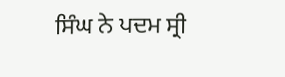ਸਿੰਘ ਨੇ ਪਦਮ ਸ੍ਰੀ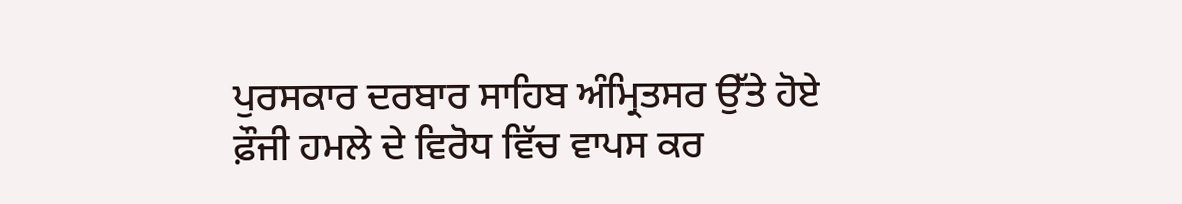ਪੁਰਸਕਾਰ ਦਰਬਾਰ ਸਾਹਿਬ ਅੰਮ੍ਰਿਤਸਰ ਉੱਤੇ ਹੋਏ ਫ਼ੌਜੀ ਹਮਲੇ ਦੇ ਵਿਰੋਧ ਵਿੱਚ ਵਾਪਸ ਕਰ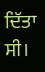ਦਿੱਤਾ ਸੀ।